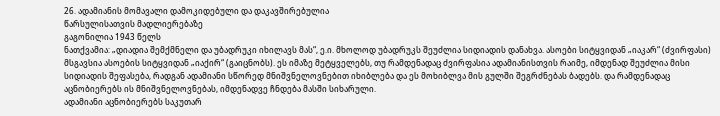26. ადამიანის მომავალი დამოკიდებული და დაკავშირებულია
წარსულისათვის მადლიერებაზე
გაგონილია 1943 წელს
ნათქვამია: „დიადია შემქმნელი და უბადრუკი იხილავს მას“, ე.ი. მხოლოდ უბადრუკს შეუძლია სიდიადის დანახვა. ასოები სიტყვიდან „იაკარ“ (ძვირფასი) მსგავსია ასოების სიტყვიდან „იაქირ“ (გაიცნობს). ეს იმაზე მეტყველებს, თუ რამდენადაც ძვირფასია ადამიანისთვის რაიმე, იმდენად შეუძლია მისი სიდიადის შეფასება, რადგან ადამიანი სწორედ მნიშვნელოვნებით იხიბლება და ეს მოხიბლვა მის გულში შეგრძნებას ბადებს. და რამდენადაც აცნობიერებს ის მნიშვნელოვნებას, იმდენადვე ჩნდება მასში სიხარული.
ადამიანი აცნობიერებს საკუთარ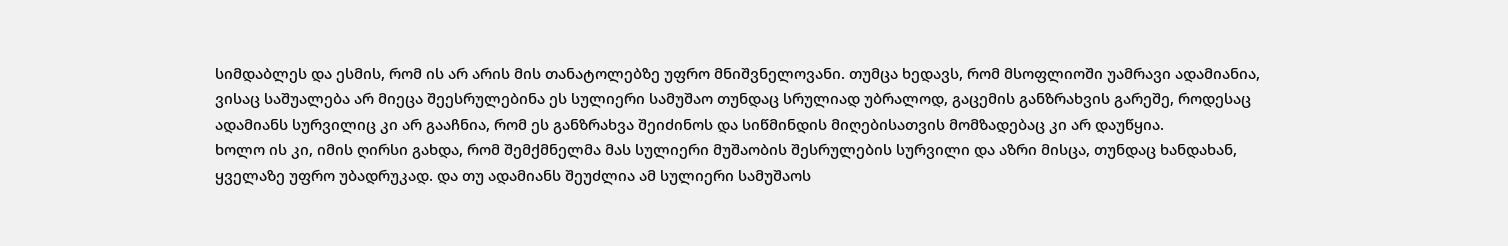სიმდაბლეს და ესმის, რომ ის არ არის მის თანატოლებზე უფრო მნიშვნელოვანი. თუმცა ხედავს, რომ მსოფლიოში უამრავი ადამიანია, ვისაც საშუალება არ მიეცა შეესრულებინა ეს სულიერი სამუშაო თუნდაც სრულიად უბრალოდ, გაცემის განზრახვის გარეშე, როდესაც ადამიანს სურვილიც კი არ გააჩნია, რომ ეს განზრახვა შეიძინოს და სიწმინდის მიღებისათვის მომზადებაც კი არ დაუწყია.
ხოლო ის კი, იმის ღირსი გახდა, რომ შემქმნელმა მას სულიერი მუშაობის შესრულების სურვილი და აზრი მისცა, თუნდაც ხანდახან, ყველაზე უფრო უბადრუკად. და თუ ადამიანს შეუძლია ამ სულიერი სამუშაოს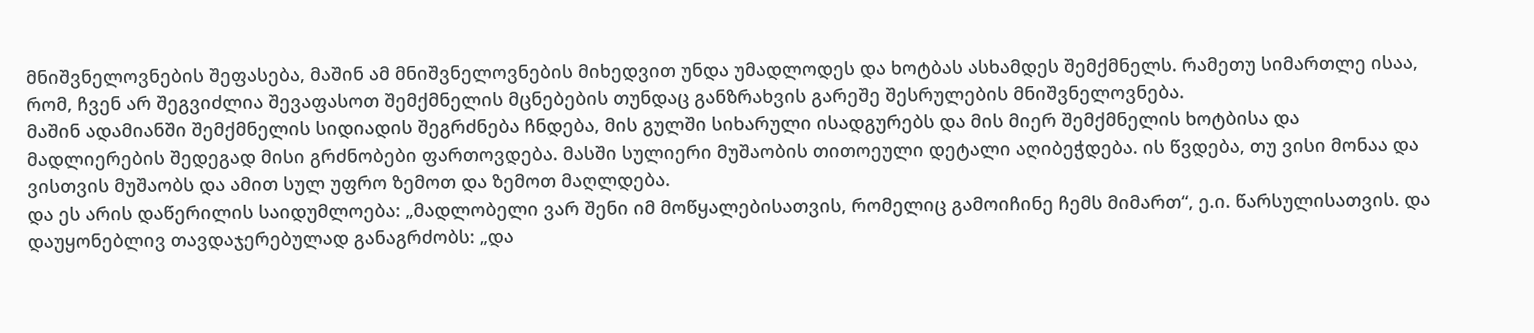მნიშვნელოვნების შეფასება, მაშინ ამ მნიშვნელოვნების მიხედვით უნდა უმადლოდეს და ხოტბას ასხამდეს შემქმნელს. რამეთუ სიმართლე ისაა, რომ, ჩვენ არ შეგვიძლია შევაფასოთ შემქმნელის მცნებების თუნდაც განზრახვის გარეშე შესრულების მნიშვნელოვნება.
მაშინ ადამიანში შემქმნელის სიდიადის შეგრძნება ჩნდება, მის გულში სიხარული ისადგურებს და მის მიერ შემქმნელის ხოტბისა და მადლიერების შედეგად მისი გრძნობები ფართოვდება. მასში სულიერი მუშაობის თითოეული დეტალი აღიბეჭდება. ის წვდება, თუ ვისი მონაა და ვისთვის მუშაობს და ამით სულ უფრო ზემოთ და ზემოთ მაღლდება.
და ეს არის დაწერილის საიდუმლოება: „მადლობელი ვარ შენი იმ მოწყალებისათვის, რომელიც გამოიჩინე ჩემს მიმართ“, ე.ი. წარსულისათვის. და დაუყონებლივ თავდაჯერებულად განაგრძობს: „და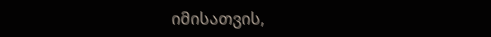იმისათვის,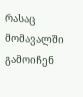რასაც მომავალში გამოიჩენ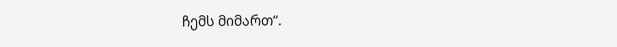ჩემს მიმართ“.